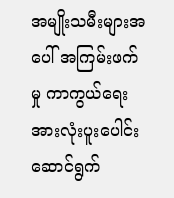အမျိုးသမီးများအပေါ် အကြမ်းဖက်မှု ကာကွယ်ရေး အားလုံးပူးပေါင်း ဆောင်ရွက်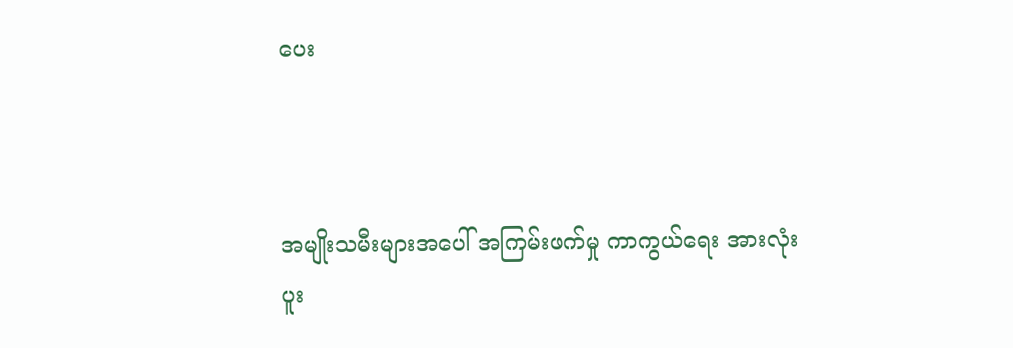ပေး



အမျိုးသမီးများအပေါ် အကြမ်းဖက်မှု ကာကွယ်ရေး အားလုံးပူး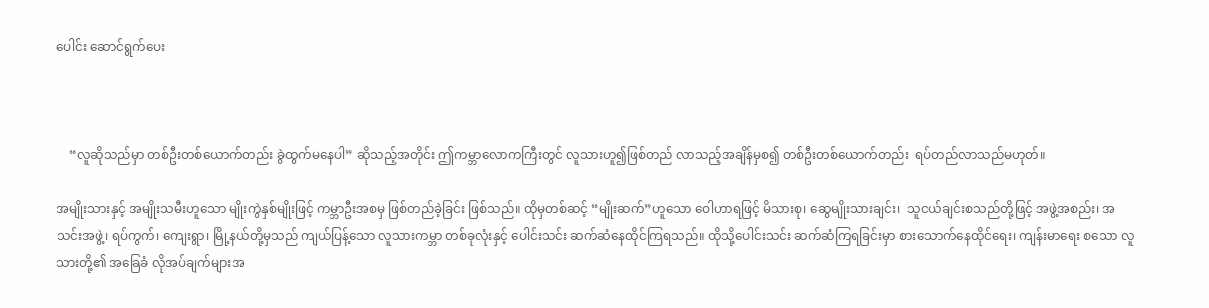ပေါင်း ဆောင်ရွက်ပေး



    “လူဆိုသည်မှာ တစ်ဦးတစ်ယောက်တည်း ခွဲထွက်မနေပါ” ဆိုသည့်အတိုင်း ဤကမ္ဘာလောကကြီးတွင် လူသားဟူ၍ဖြစ်တည် လာသည့်အချိန်မှစ၍ တစ်ဦးတစ်ယောက်တည်း  ရပ်တည်လာသည်မဟုတ်။

အမျိုးသားနှင့် အမျိုးသမီးဟူသော မျိုးကွဲနှစ်မျိုးဖြင့် ကမ္ဘာဦးအစမှ ဖြစ်တည်ခဲ့ခြင်း ဖြစ်သည်။ ထိုမှတစ်ဆင့် “မျိုးဆက်”ဟူသော ဝေါဟာရဖြင့် မိသားစု၊ ဆွေမျိုးသားချင်း၊  သူငယ်ချင်းစသည်တို့ဖြင့် အဖွဲ့အစည်း၊ အသင်းအဖွဲ့၊ ရပ်ကွက်၊ ကျေးရွာ၊ မြို့နယ်တို့မှသည် ကျယ်ပြန့်သော လူသားကမ္ဘာ တစ်ခုလုံးနှင့် ပေါင်းသင်း ဆက်ဆံနေထိုင်ကြရသည်။ ထိုသို့ပေါင်းသင်း ဆက်ဆံကြရခြင်းမှာ စားသောက်နေထိုင်ရေး၊ ကျန်းမာရေး စသော လူသားတို့၏ အခြေခံ လိုအပ်ချက်များအ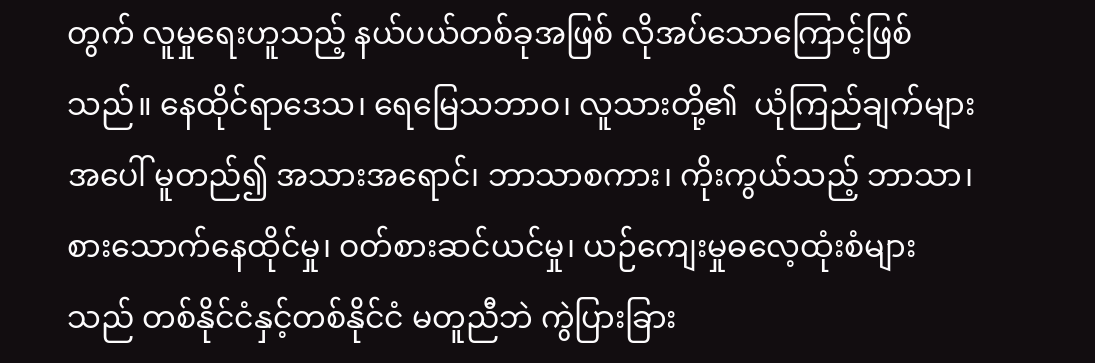တွက် လူမှုရေးဟူသည့် နယ်ပယ်တစ်ခုအဖြစ် လိုအပ်သောကြောင့်ဖြစ်သည်။ နေထိုင်ရာဒေသ၊ ရေမြေသဘာဝ၊ လူသားတို့၏  ယုံကြည်ချက်များအပေါ် မူတည်၍ အသားအရောင်၊ ဘာသာစကား၊ ကိုးကွယ်သည့် ဘာသာ၊ စားသောက်နေထိုင်မှု၊ ဝတ်စားဆင်ယင်မှု၊ ယဉ်ကျေးမှုဓလေ့ထုံးစံများသည် တစ်နိုင်ငံနှင့်တစ်နိုင်ငံ မတူညီဘဲ ကွဲပြားခြား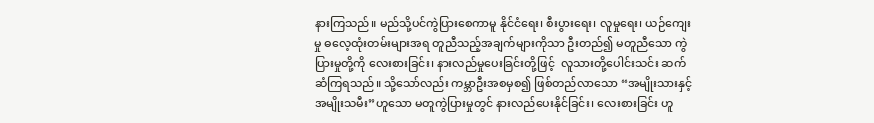နားကြသည်။ မည်သို့ပင်ကွဲပြားစေကာမူ နိုင်ငံရေး၊ စီးပွားရေး၊ လူမှုရေး၊ ယဉ်ကျေးမှု ဓလေ့ထုံးတမ်းများအရ တူညီသည့်အချက်များကိုသာ ဦးတည်၍ မတူညီသော ကွဲပြားမှုတို့ကို လေးစားခြင်း၊ နားလည်မှုပေးခြင်းတို့ဖြင့်  လူသားတို့ပေါင်းသင်း ဆက်ဆံကြရသည်။ သို့သော်လည်း ကမ္ဘာဦးအစမှစ၍ ဖြစ်တည်လာသော “အမျိုးသားနှင့် အမျိုးသမီး”ဟူသော မတူကွဲပြားမှုတွင် နားလည်ပေးနိုင်ခြင်း၊ လေးစားခြင်း ဟူ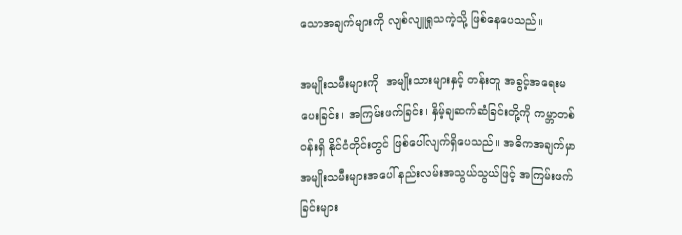သောအချက်များကို လျစ်လျူရှုသကဲ့သို့ ဖြစ်နေပေသည်။

အမျိုးသမီးများကို  အမျိုးသားများနှင့် တန်းတူ အခွင့်အရေးမပေးခြင်း၊ အကြမ်းဖက်ခြင်း၊ နှိမ့်ချဆက်ဆံခြင်းတို့ကို ကမ္ဘာတစ်ဝန်းရှိ နိုင်ငံတိုင်းတွင် ဖြစ်ပေါ်လျက်ရှိပေသည်။ အဓိကအချက်မှာ အမျိုးသမီးများအပေါ် နည်းလမ်းအသွယ်သွယ်ဖြင့် အကြမ်းဖက်ခြင်းများ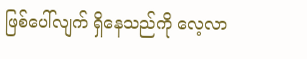ဖြစ်ပေါ်လျက် ရှိနေသည်ကို လေ့လာ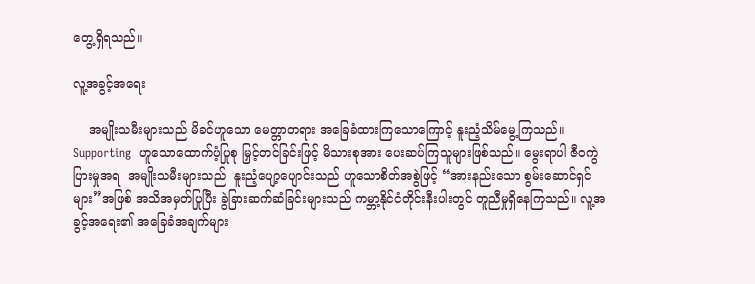တွေ့ရှိရသည်။

လူ့အခွင့်အရေး

    အမျိုးသမီးများသည် မိခင်ဟူသော မေတ္တာတရား အခြေခံထားကြသောကြောင့် နူးညံ့သိမ်မွေ့ကြသည်။ Supporting  ဟူသောထောက်ပံ့ပြုစု မြှင့်တင်ခြင်းဖြင့် မိသားစုအား ပေးဆပ်ကြသူများဖြစ်သည်။ မွေးရာပါ ဇီဝကွဲပြားမှုအရ  အမျိုးသမီးများသည်  နူးညံ့ပျော့ပျောင်းသည် ဟူသောစိတ်အစွဲဖြင့် “အားနည်းသော စွမ်းဆောင်ရှင်များ”အဖြစ် အသိအမှတ်ပြုပြီး ခွဲခြားဆက်ဆံခြင်းများသည် ကမ္ဘာ့နိုင်ငံတိုင်းနီးပါးတွင် တူညီမှုရှိနေကြသည်။ လူ့အခွင့်အရေး၏ အခြေခံအချက်များ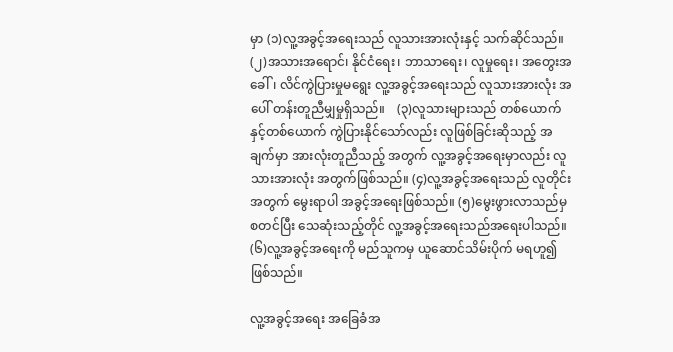မှာ (၁)လူ့အခွင့်အရေးသည် လူသားအားလုံးနှင့် သက်ဆိုင်သည်။ (၂)အသားအရောင်၊ နိုင်ငံရေး၊ ဘာသာရေး၊ လူမှုရေး၊ အတွေးအခေါ်၊ လိင်ကွဲပြားမှုမရွေး လူ့အခွင့်အရေးသည် လူသားအားလုံး အပေါ် တန်းတူညီမျှမှုရှိသည်။    (၃)လူသားများသည် တစ်ယောက်နှင့်တစ်ယောက် ကွဲပြားနိုင်သော်လည်း လူဖြစ်ခြင်းဆိုသည့် အချက်မှာ အားလုံးတူညီသည့် အတွက် လူ့အခွင့်အရေးမှာလည်း လူသားအားလုံး အတွက်ဖြစ်သည်။ (၄)လူ့အခွင့်အရေးသည် လူတိုင်းအတွက် မွေးရာပါ အခွင့်အရေးဖြစ်သည်။ (၅)မွေးဖွားလာသည်မှစတင်ပြီး သေဆုံးသည့်တိုင် လူ့အခွင့်အရေးသည်အရေးပါသည်။ (၆)လူ့အခွင့်အရေးကို မည်သူကမှ ယူဆောင်သိမ်းပိုက် မရဟူ၍ ဖြစ်သည်။

လူ့အခွင့်အရေး အခြေခံအ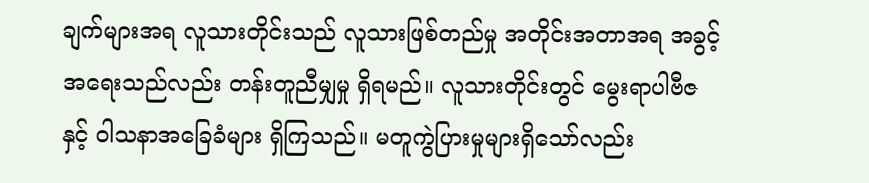ချက်များအရ လူသားတိုင်းသည် လူသားဖြစ်တည်မှု အတိုင်းအတာအရ အခွင့်အရေးသည်လည်း တန်းတူညီမျှမှု ရှိရမည်။ လူသားတိုင်းတွင် မွေးရာပါဗီဇနှင့် ဝါသနာအခြေခံများ ရှိကြသည်။ မတူကွဲပြားမှုများရှိသော်လည်း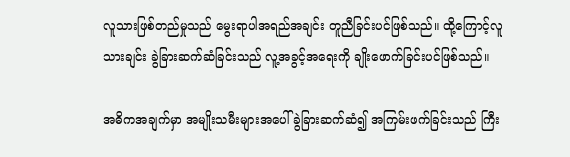လူသားဖြစ်တည်မှုသည် မွေးရာပါအရည်အချင်း တူညီခြင်းပင်ဖြစ်သည်။ ထို့ကြောင့်လူသားချင်း ခွဲခြားဆက်ဆံခြင်းသည် လူ့အခွင့်အရေးကို ချိုးဖောက်ခြင်းပင်ဖြစ်သည်။

အဓိကအချက်မှာ အမျိုးသမီးများအပေါ် ခွဲခြားဆက်ဆံ၍ အကြမ်းဖက်ခြင်းသည် ကြီး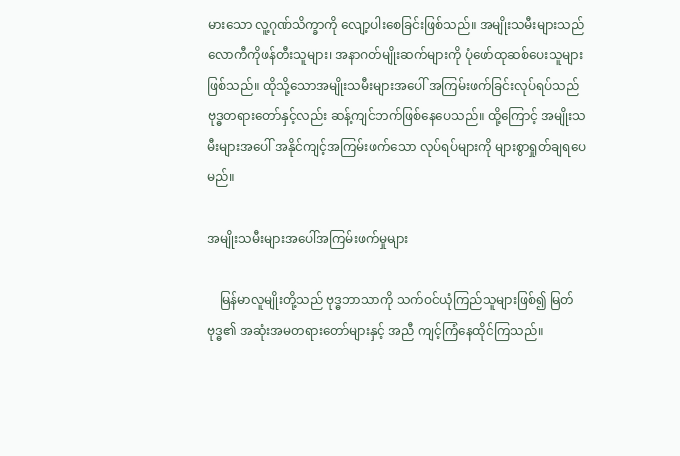မားသော လူ့ဂုဏ်သိက္ခာကို လျော့ပါးစေခြင်းဖြစ်သည်။ အမျိုးသမီးများသည် လောကီကိုဖန်တီးသူများ၊ အနာဂတ်မျိုးဆက်များကို ပုံဖော်ထုဆစ်ပေးသူများဖြစ်သည်။ ထိုသို့သောအမျိုးသမီးများအပေါ် အကြမ်းဖက်ခြင်းလုပ်ရပ်သည် ဗုဒ္ဓတရားတော်နှင့်လည်း ဆန့်ကျင်ဘက်ဖြစ်နေပေသည်။ ထို့ကြောင့် အမျိုးသမီးများအပေါ် အနိုင်ကျင့်အကြမ်းဖက်သော လုပ်ရပ်များကို များစွာရှုတ်ချရပေမည်။

အမျိုးသမီးများအပေါ်အကြမ်းဖက်မှုများ

    မြန်မာလူမျိုးတို့သည် ဗုဒ္ဓဘာသာကို သက်ဝင်ယုံကြည်သူများဖြစ်၍ မြတ်ဗုဒ္ဓ၏ အဆုံးအမတရားတော်များနှင့် အညီ ကျင့်ကြံနေထိုင်ကြသည်။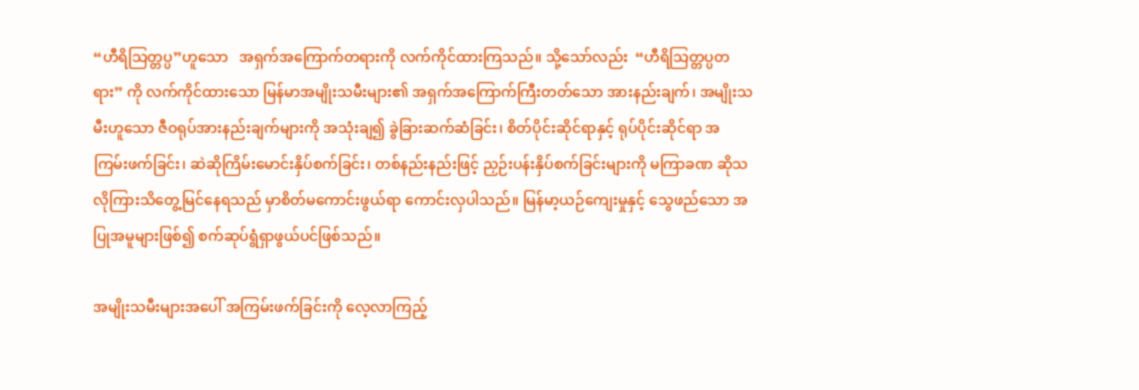“ဟီရိသြတ္တပ္ပ”ဟူသော   အရှက်အကြောက်တရားကို လက်ကိုင်ထားကြသည်။ သို့သော်လည်း  “ဟီရိသြတ္တပ္ပတရား” ကို လက်ကိုင်ထားသော မြန်မာအမျိုးသမီးများ၏ အရှက်အကြောက်ကြီးတတ်သော အားနည်းချက်၊ အမျိုးသမီးဟူသော ဇီဝရုပ်အားနည်းချက်များကို အသုံးချ၍ ခွဲခြားဆက်ဆံခြင်း၊ စိတ်ပိုင်းဆိုင်ရာနှင့် ရုပ်ပိုင်းဆိုင်ရာ အကြမ်းဖက်ခြင်း၊ ဆဲဆိုကြိမ်းမောင်းနှိပ်စက်ခြင်း၊ တစ်နည်းနည်းဖြင့် ညှဉ်းပန်းနှိပ်စက်ခြင်းများကို မကြာခဏ ဆိုသလိုကြားသိတွေ့မြင်နေရသည် မှာစိတ်မကောင်းဖွယ်ရာ ကောင်းလှပါသည်။ မြန်မာ့ယဉ်ကျေးမှုနှင့် သွေဖည်သော အပြုအမူများဖြစ်၍ စက်ဆုပ်ရွံရှာဖွယ်ပင်ဖြစ်သည်။

အမျိုးသမီးများအပေါ် အကြမ်းဖက်ခြင်းကို လေ့လာကြည့်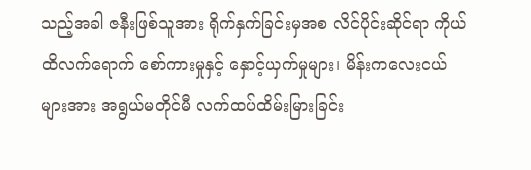သည့်အခါ ဇနီးဖြစ်သူအား ရိုက်နှက်ခြင်းမှအစ လိင်ပိုင်းဆိုင်ရာ ကိုယ်ထိလက်ရောက် စော်ကားမှုနှင့် နှောင့်ယှက်မှုများ၊ မိန်းကလေးငယ်များအား အရွယ်မတိုင်မီ လက်ထပ်ထိမ်းမြားခြင်း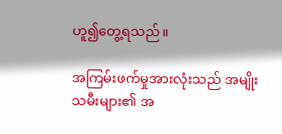ဟူ၍တွေ့ရသည်။

အကြမ်းဖက်မှုအားလုံးသည် အမျိုးသမီးများ၏ အ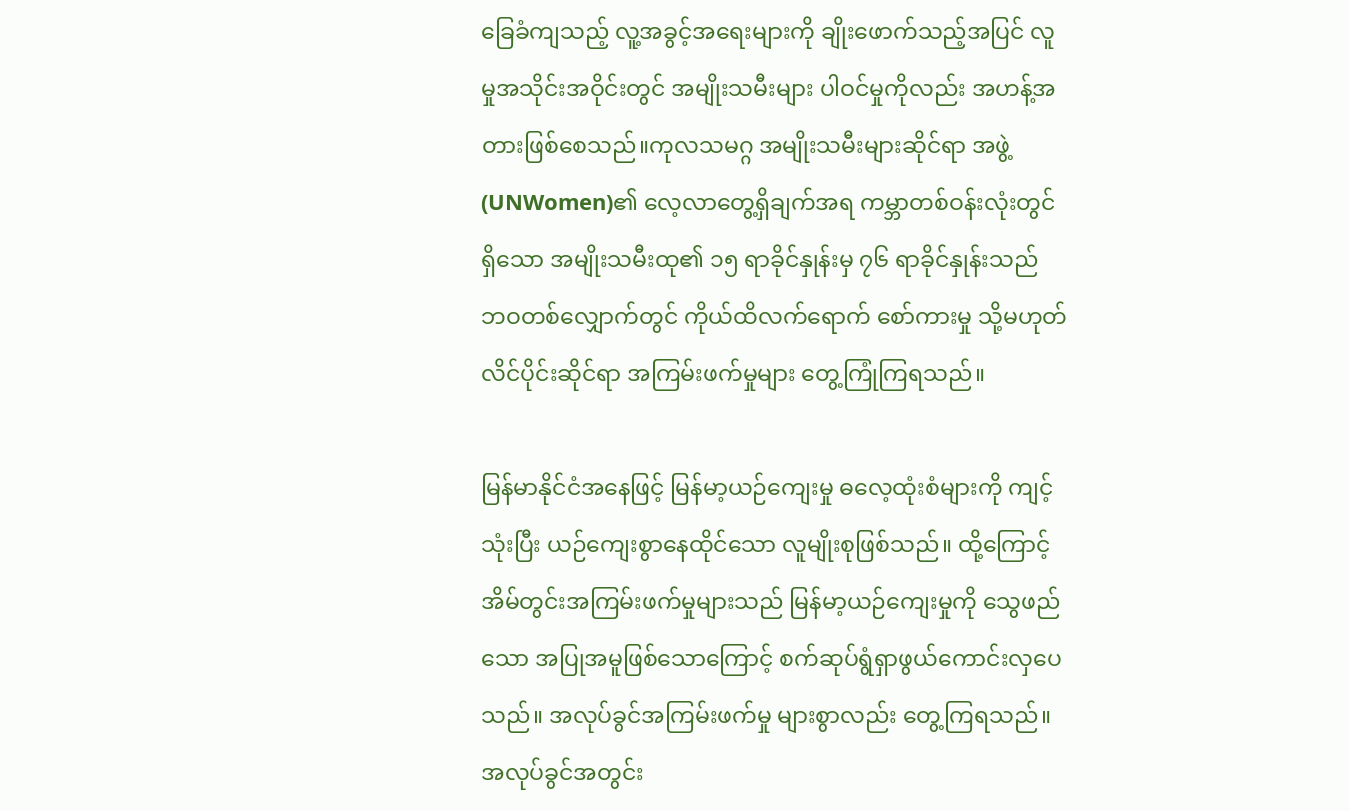ခြေခံကျသည့် လူ့အခွင့်အရေးများကို ချိုးဖောက်သည့်အပြင် လူမှုအသိုင်းအဝိုင်းတွင် အမျိုးသမီးများ ပါဝင်မှုကိုလည်း အဟန့်အတားဖြစ်စေသည်။ကုလသမဂ္ဂ အမျိုးသမီးများဆိုင်ရာ အဖွဲ့ (UNWomen)၏ လေ့လာတွေ့ရှိချက်အရ ကမ္ဘာတစ်ဝန်းလုံးတွင် ရှိသော အမျိုးသမီးထု၏ ၁၅ ရာခိုင်နှုန်းမှ ၇၆ ရာခိုင်နှုန်းသည် ဘဝတစ်လျှောက်တွင် ကိုယ်ထိလက်ရောက် စော်ကားမှု သို့မဟုတ် လိင်ပိုင်းဆိုင်ရာ အကြမ်းဖက်မှုများ တွေ့ကြုံကြရသည်။

မြန်မာနိုင်ငံအနေဖြင့် မြန်မာ့ယဉ်ကျေးမှု ဓလေ့ထုံးစံများကို ကျင့်သုံးပြီး ယဉ်ကျေးစွာနေထိုင်သော လူမျိုးစုဖြစ်သည်။ ထို့ကြောင့် အိမ်တွင်းအကြမ်းဖက်မှုများသည် မြန်မာ့ယဉ်ကျေးမှုကို သွေဖည်သော အပြုအမူဖြစ်သောကြောင့် စက်ဆုပ်ရွံရှာဖွယ်ကောင်းလှပေသည်။ အလုပ်ခွင်အကြမ်းဖက်မှု များစွာလည်း တွေ့ကြရသည်။ အလုပ်ခွင်အတွင်း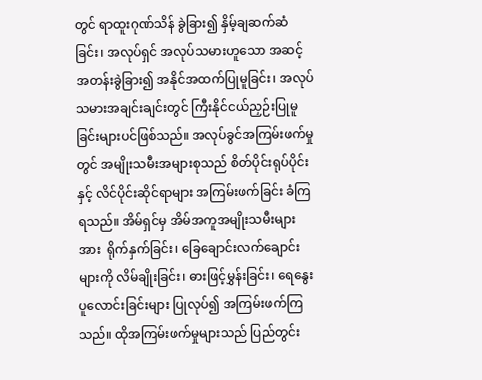တွင် ရာထူးဂုဏ်သိန် ခွဲခြား၍ နှိမ့်ချဆက်ဆံခြင်း၊ အလုပ်ရှင် အလုပ်သမားဟူသော အဆင့်အတန်းခွဲခြား၍ အနိုင်အထက်ပြုမူခြင်း၊ အလုပ်သမားအချင်းချင်းတွင် ကြီးနိုင်ငယ်ညှဉ်းပြုမူခြင်းများပင်ဖြစ်သည်။ အလုပ်ခွင်အကြမ်းဖက်မှုတွင် အမျိုးသမီးအများစုသည် စိတ်ပိုင်းရုပ်ပိုင်းနှင့် လိင်ပိုင်းဆိုင်ရာများ အကြမ်းဖက်ခြင်း ခံကြရသည်။ အိမ်ရှင်မှ အိမ်အကူအမျိုးသမီးများအား  ရိုက်နှက်ခြင်း၊ ခြေချောင်းလက်ချောင်းများကို လိမ်ချိုးခြင်း၊ ဓားဖြင့်မွှန်းခြင်း၊ ရေနွေးပူလောင်းခြင်းများ ပြုလုပ်၍ အကြမ်းဖက်ကြသည်။ ထိုအကြမ်းဖက်မှုများသည် ပြည်တွင်း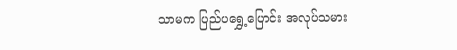သာမက ပြည်ပရွှေ့ပြောင်း အလုပ်သမား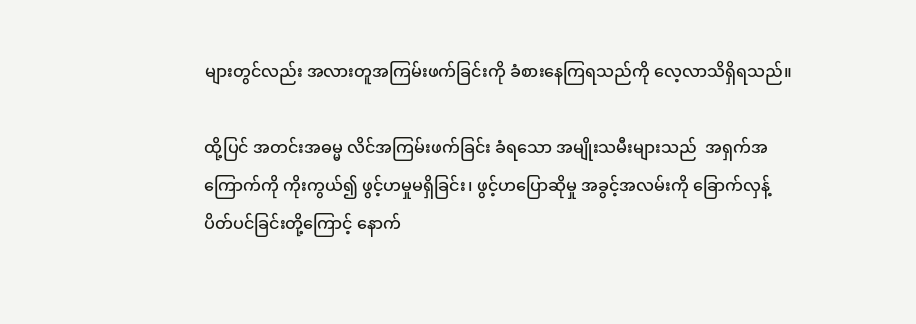များတွင်လည်း အလားတူအကြမ်းဖက်ခြင်းကို ခံစားနေကြရသည်ကို လေ့လာသိရှိရသည်။

ထို့ပြင် အတင်းအဓမ္မ လိင်အကြမ်းဖက်ခြင်း ခံရသော အမျိုးသမီးများသည်  အရှက်အကြောက်ကို ကိုးကွယ်၍ ဖွင့်ဟမှုမရှိခြင်း၊ ဖွင့်ဟပြောဆိုမှု အခွင့်အလမ်းကို ခြောက်လှန့်ပိတ်ပင်ခြင်းတို့ကြောင့် နောက်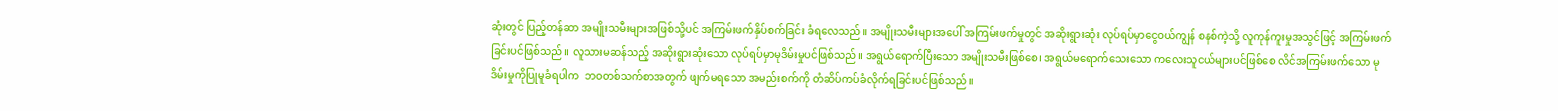ဆုံးတွင် ပြည့်တန်ဆာ အမျိုးသမီးများအဖြစ်သို့ပင် အကြမ်းဖက်နှိပ်စက်ခြင်း ခံရလေသည်။ အမျိုးသမီးများအပေါ် အကြမ်းဖက်မှုတွင် အဆိုးရွားဆုံး လုပ်ရပ်မှာငွေဝယ်ကျွန် စနစ်ကဲ့သို့ လူကုန်ကူးမှုအသွင်ဖြင့် အကြမ်းဖက်ခြင်းပင်ဖြစ်သည်။ လူသားမဆန်သည့် အဆိုးရွားဆုံးသော လုပ်ရပ်မှာမုဒိမ်းမှုပင်ဖြစ်သည်။ အရွယ်ရောက်ပြီးသော အမျိုးသမီးဖြစ်စေ၊ အရွယ်မရောက်သေးသော ကလေးသူငယ်များပင်ဖြစ်စေ လိင်အကြမ်းဖက်သော မုဒိမ်းမှုကိုပြုမူခံရပါက  ဘဝတစ်သက်စာအတွက် ဖျက်မရသော အမည်းစက်ကို တံဆိပ်ကပ်ခံလိုက်ရခြင်းပင်ဖြစ်သည်။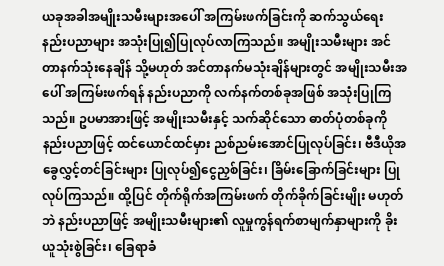ယခုအခါအမျိုးသမီးများအပေါ် အကြမ်းဖက်ခြင်းကို ဆက်သွယ်ရေး နည်းပညာများ အသုံးပြု၍ပြုလုပ်လာကြသည်။ အမျိုးသမီးများ အင်တာနက်သုံးနေချိန် သို့မဟုတ် အင်တာနက်မသုံးချိန်များတွင် အမျိုးသမီးအပေါ် အကြမ်းဖက်ရန် နည်းပညာကို လက်နက်တစ်ခုအဖြစ် အသုံးပြုကြသည်။ ဥပမာအားဖြင့် အမျိုးသမီးနှင့် သက်ဆိုင်သော ဓာတ်ပုံတစ်ခုကို နည်းပညာဖြင့် ထင်ယောင်ထင်မှား ညစ်ညမ်းအောင်ပြုလုပ်ခြင်း၊ ဗီဒီယိုအခွေလွှင့်တင်ခြင်းများ ပြုလုပ်၍ငွေညှစ်ခြင်း၊ ခြိမ်းခြောက်ခြင်းများ ပြုလုပ်ကြသည်။ ထို့ပြင် တိုက်ရိုက်အကြမ်းဖက် တိုက်ခိုက်ခြင်းမျိုး မဟုတ်ဘဲ နည်းပညာဖြင့် အမျိုးသမီးများ၏ လူမှုကွန်ရက်စာမျက်နှာများကို ခိုးယူသုံးစွဲခြင်း၊ ခြေရာခံ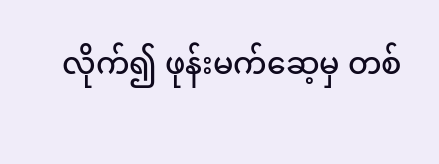လိုက်၍ ဖုန်းမက်ဆေ့မှ တစ်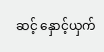ဆင့် နှောင့်ယှက်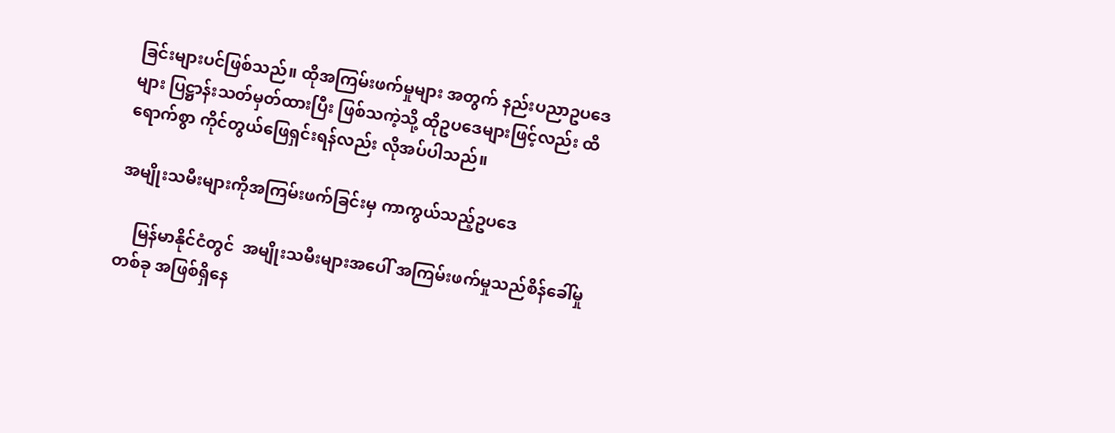ခြင်းများပင်ဖြစ်သည်။ ထိုအကြမ်းဖက်မှုများ အတွက် နည်းပညာဥပဒေများ ပြဋ္ဌာန်းသတ်မှတ်ထားပြီး ဖြစ်သကဲ့သို့ ထိုဥပဒေများဖြင့်လည်း ထိရောက်စွာ ကိုင်တွယ်ဖြေရှင်းရန်လည်း လိုအပ်ပါသည်။

အမျိုးသမီးများကိုအကြမ်းဖက်ခြင်းမှ ကာကွယ်သည့်ဥပဒေ

    မြန်မာနိုင်ငံတွင်  အမျိုးသမီးများအပေါ် အကြမ်းဖက်မှုသည်စိန်ခေါ်မှုတစ်ခု အဖြစ်ရှိနေ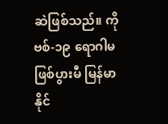ဆဲဖြစ်သည်။ ကိုဗစ်-၁၉ ရောဂါမဖြစ်ပွားမီ မြန်မာနိုင်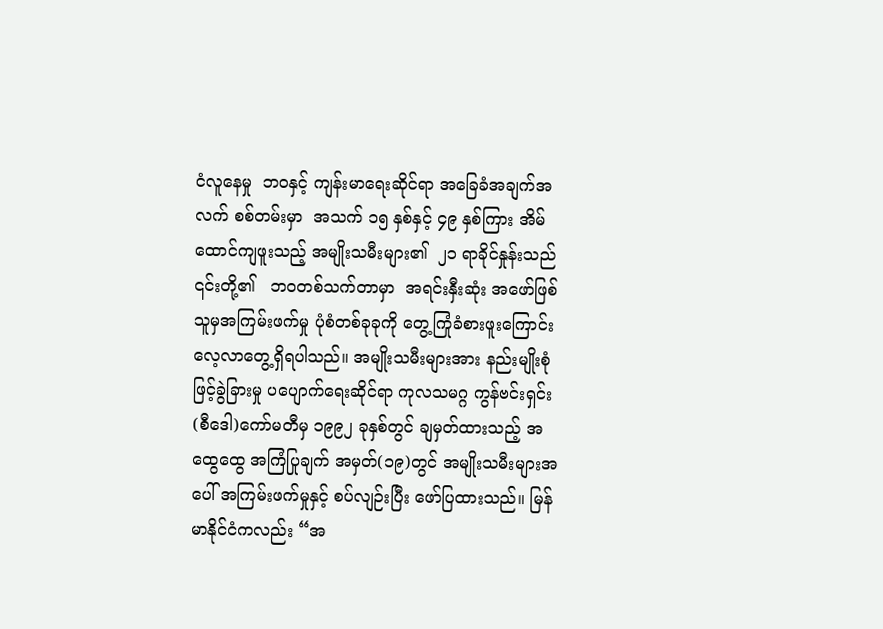ငံလူနေမှု  ဘဝနှင့် ကျန်းမာရေးဆိုင်ရာ အခြေခံအချက်အလက် စစ်တမ်းမှာ  အသက် ၁၅ နှစ်နှင့် ၄၉ နှစ်ကြား အိမ်ထောင်ကျဖူးသည့် အမျိုးသမီးများ၏  ၂၁ ရာခိုင်နှုန်းသည် ၎င်းတို့၏   ဘဝတစ်သက်တာမှာ  အရင်းနှီးဆုံး အဖော်ဖြစ်သူမှအကြမ်းဖက်မှု ပုံစံတစ်ခုခုကို တွေ့ကြုံခံစားဖူးကြောင်း လေ့လာတွေ့ရှိရပါသည်။ အမျိုးသမီးများအား နည်းမျိုးစုံဖြင့်ခွဲခြားမှု ပပျောက်ရေးဆိုင်ရာ ကုလသမဂ္ဂ ကွန်ဗင်းရှင်း(စီဒေါ)ကော်မတီမှ ၁၉၉၂ ခုနှစ်တွင် ချမှတ်ထားသည့် အထွေထွေ အကြံပြုချက် အမှတ်(၁၉)တွင် အမျိုးသမီးများအပေါ် အကြမ်းဖက်မှုနှင့် စပ်လျဉ်းပြီး ဖော်ပြထားသည်။ မြန်မာနိုင်ငံကလည်း “အ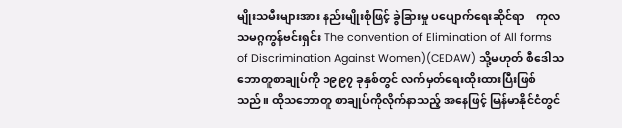မျိုးသမီးများအား နည်းမျိုးစုံဖြင့် ခွဲခြားမှု ပပျောက်ရေးဆိုင်ရာ    ကုလသမဂ္ဂကွန်ဗင်းရှင်း The convention of Elimination of All forms of Discrimination Against Women)(CEDAW) သို့မဟုတ် စီဒေါသဘောတူစာချုပ်ကို ၁၉၉၇ ခုနှစ်တွင် လက်မှတ်ရေးထိုးထားပြီးဖြစ်သည်။ ထိုသဘောတူ စာချုပ်ကိုလိုက်နာသည့် အနေဖြင့် မြန်မာနိုင်ငံတွင်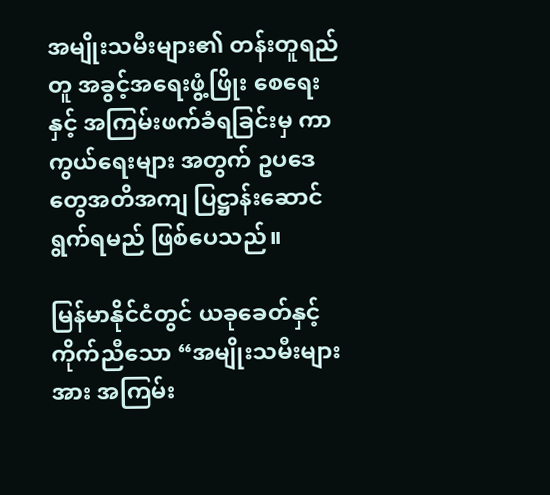အမျိုးသမီးများ၏ တန်းတူရည်တူ အခွင့်အရေးဖွံ့ဖြိုး စေရေးနှင့် အကြမ်းဖက်ခံရခြင်းမှ ကာကွယ်ရေးများ အတွက် ဥပဒေတွေအတိအကျ ပြဋ္ဌာန်းဆောင်ရွက်ရမည် ဖြစ်ပေသည်။

မြန်မာနိုင်ငံတွင် ယခုခေတ်နှင့်ကိုက်ညီသော “အမျိုးသမီးများအား အကြမ်း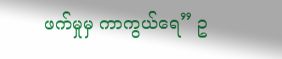ဖက်မှုမှ ကာကွယ်ရေ” ဥ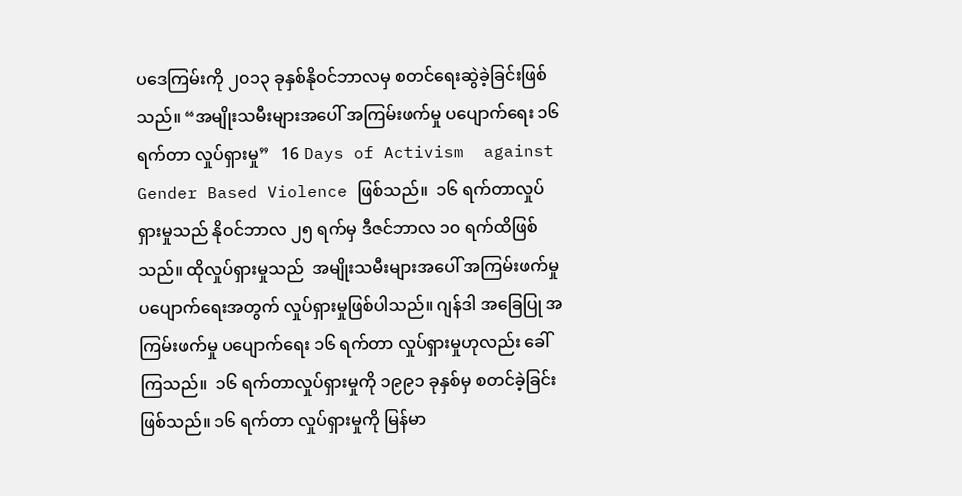ပဒေကြမ်းကို ၂၀၁၃ ခုနှစ်နိုဝင်ဘာလမှ စတင်ရေးဆွဲခဲ့ခြင်းဖြစ်သည်။ “အမျိုးသမီးများအပေါ် အကြမ်းဖက်မှု ပပျောက်ရေး ၁၆ ရက်တာ လှုပ်ရှားမှု”   16 Days of Activism  against Gender Based Violence ဖြစ်သည်။  ၁၆ ရက်တာလှုပ်ရှားမှုသည် နိုဝင်ဘာလ ၂၅ ရက်မှ ဒီဇင်ဘာလ ၁၀ ရက်ထိဖြစ်သည်။ ထိုလှုပ်ရှားမှုသည်  အမျိုးသမီးများအပေါ် အကြမ်းဖက်မှု ပပျောက်ရေးအတွက် လှုပ်ရှားမှုဖြစ်ပါသည်။ ဂျန်ဒါ အခြေပြု အကြမ်းဖက်မှု ပပျောက်ရေး ၁၆ ရက်တာ လှုပ်ရှားမှုဟုလည်း ခေါ်ကြသည်။  ၁၆ ရက်တာလှုပ်ရှားမှုကို ၁၉၉၁ ခုနှစ်မှ စတင်ခဲ့ခြင်းဖြစ်သည်။ ၁၆ ရက်တာ လှုပ်ရှားမှုကို မြန်မာ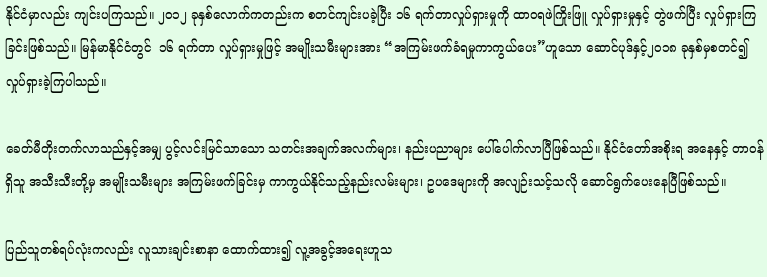နိုင်ငံမှာလည်း ကျင်းပကြသည်။ ၂၀၁၂ ခုနှစ်လောက်ကတည်းက စတင်ကျင်းပခဲ့ပြီး ၁၆ ရက်တာလှုပ်ရှားမှုကို ထာဝရဖဲကြိုးဖြူ လှုပ်ရှားမှုနှင့် တွဲဖက်ပြီး လှုပ်ရှားကြခြင်းဖြစ်သည်။ မြန်မာနိုင်ငံတွင်  ၁၆ ရက်တာ လှုပ်ရှားမှုဖြင့် အမျိုးသမီးများအား “အကြမ်းဖက်ခံရမှုကာကွယ်ပေး”ဟူသော ဆောင်ပုဒ်နှင့်၂၀၁၈ ခုနှစ်မှစတင်၍ လှုပ်ရှားခဲ့ကြပါသည်။

ခေတ်မီတိုးတက်လာသည်နှင့်အမျှ ပွင့်လင်းမြင်သာသော သတင်းအချက်အလက်များ၊ နည်းပညာများ ပေါ်ပေါက်လာပြီဖြစ်သည်။ နိုင်ငံတော်အစိုးရ အနေနှင့် တာဝန်ရှိသူ အသီးသီးတို့မှ အမျိုးသမီးများ အကြမ်းဖက်ခြင်းမှ ကာကွယ်နိုင်သည့်နည်းလမ်းများ၊ ဥပဒေများကို အလျဉ်းသင့်သလို ဆောင်ရွက်ပေးနေပြီဖြစ်သည်။

ပြည်သူတစ်ရပ်လုံးကလည်း လူသားချင်းစာနာ ထောက်ထား၍ လူ့အခွင့်အရေးဟူသ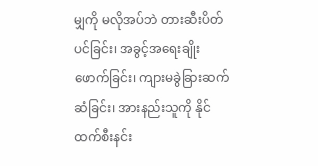မျှကို မလိုအပ်ဘဲ တားဆီးပိတ်ပင်ခြင်း၊ အခွင့်အရေးချိုးဖောက်ခြင်း၊ ကျားမခွဲခြားဆက်ဆံခြင်း၊ အားနည်းသူကို နိုင်ထက်စီးနင်း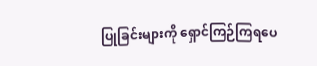ပြုခြင်းများကို ရှောင်ကြဉ်ကြရပေ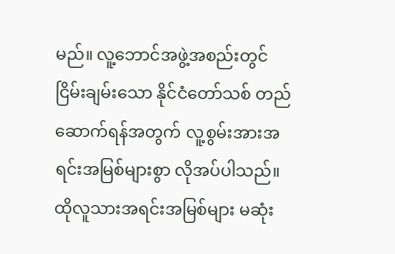မည်။ လူ့ဘောင်အဖွဲ့အစည်းတွင် ငြိမ်းချမ်းသော နိုင်ငံတော်သစ် တည်ဆောက်ရန်အတွက် လူ့စွမ်းအားအရင်းအမြစ်များစွာ လိုအပ်ပါသည်။ ထိုလူသားအရင်းအမြစ်များ မဆုံး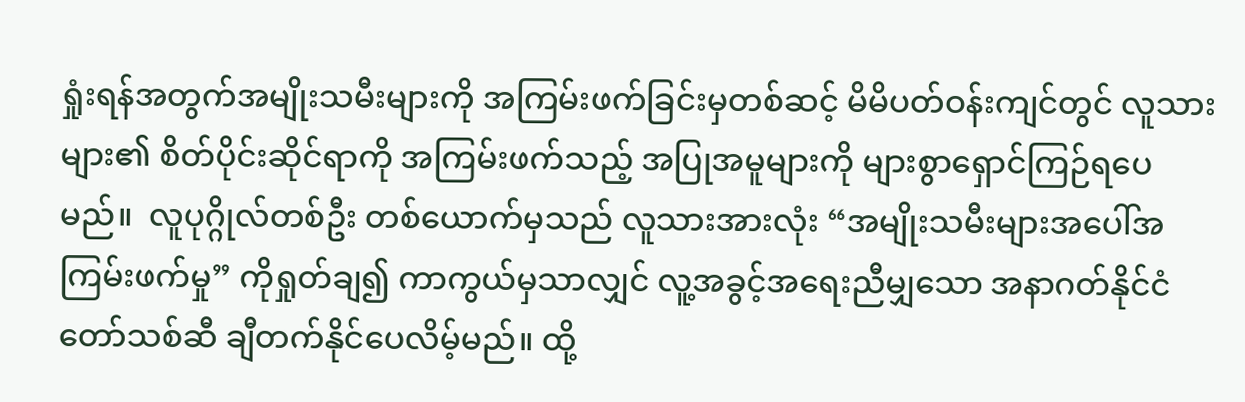ရှုံးရန်အတွက်အမျိုးသမီးများကို အကြမ်းဖက်ခြင်းမှတစ်ဆင့် မိမိပတ်ဝန်းကျင်တွင် လူသားများ၏ စိတ်ပိုင်းဆိုင်ရာကို အကြမ်းဖက်သည့် အပြုအမူများကို များစွာရှောင်ကြဉ်ရပေမည်။  လူပုဂ္ဂိုလ်တစ်ဦး တစ်ယောက်မှသည် လူသားအားလုံး “အမျိုးသမီးများအပေါ်အကြမ်းဖက်မှု” ကိုရှုတ်ချ၍ ကာကွယ်မှသာလျှင် လူ့အခွင့်အရေးညီမျှသော အနာဂတ်နိုင်ငံတော်သစ်ဆီ ချီတက်နိုင်ပေလိမ့်မည်။ ထို့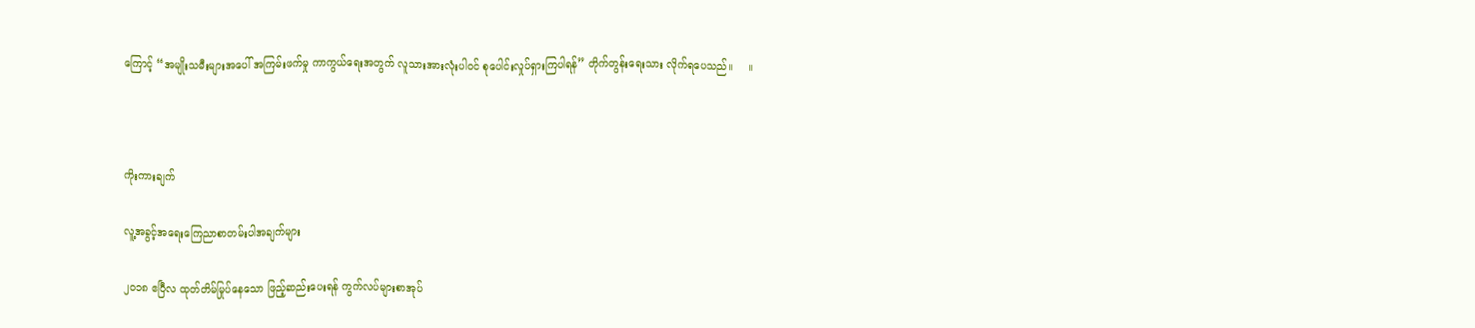ကြောင့် “အမျိုးသမီးများအပေါ် အကြမ်းဖက်မှု ကာကွယ်ရေးအတွက် လူသားအားလုံးပါဝင် စုပေါင်းလှုပ်ရှားကြပါရန်” တိုက်တွန်းရေးသား လိုက်ရပေသည်။     ။



ကိုးကားချက်

လူ့အခွင့်အရေးကြေညာစာတမ်းပါအချက်များ

၂၀၁၈ ဧပြီလ ထုတ်တိမ်မြုပ်နေသော ဖြည့်ဆည်းပေးရန် ကွက်လပ်များစာအုပ်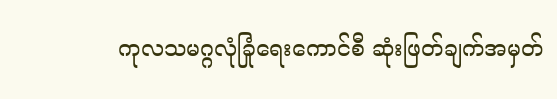ကုလသမဂ္ဂလုံခြုံရေးကောင်စီ ဆုံးဖြတ်ချက်အမှတ်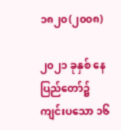၁၈၂၀(၂၀၀၈)

၂၀၂၁ ခုနှစ် နေပြည်တော်၌ ကျင်းပသော ၁၆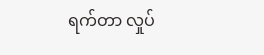ရက်တာ လှုပ်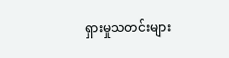ရှားမှုသတင်းများ